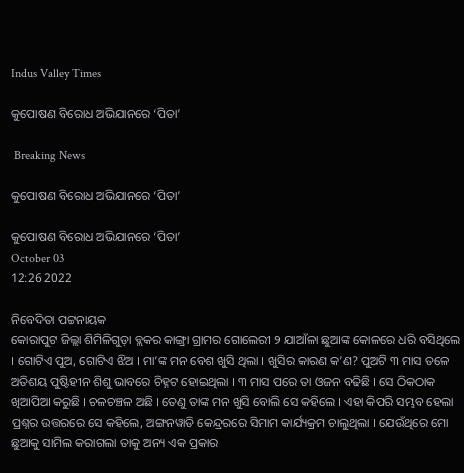Indus Valley Times

କୁପୋଷଣ ବିରୋଧ ଅଭିଯାନରେ ‘ପିତା’

 Breaking News

କୁପୋଷଣ ବିରୋଧ ଅଭିଯାନରେ ‘ପିତା’

କୁପୋଷଣ ବିରୋଧ ଅଭିଯାନରେ ‘ପିତା’
October 03
12:26 2022

ନିବେଦିତା ପଟ୍ଟନାୟକ
କୋରାପୁଟ ଜିଲ୍ଲା ଶିମିଳିଗୁଡ଼ା ବ୍ଲକର କାଙ୍ଗ୍ରା ଗ୍ରାମର ଗୋଲେରୀ ୨ ଯାଆଁଳା ଛୁଆଙ୍କ କୋଳରେ ଧରି ବସିଥିଲେ । ଗୋଟିଏ ପୁଅ, ଗୋଟିଏ ଝିଅ । ମା’ଙ୍କ ମନ ବେଶ ଖୁସି ଥିଲା । ଖୁସିର କାରଣ କ’ଣ? ପୁଅଟି ୩ ମାସ ତଳେ ଅତିଶୟ ପୁଷ୍ଟିହୀନ ଶିଶୁ ଭାବରେ ଚିହ୍ନଟ ହୋଇଥିଲା । ୩ ମାସ ପରେ ତା ଓଜନ ବଢିଛି । ସେ ଠିକଠାକ ଖିଆପିଆ କରୁଛି । ଚଳଚଞ୍ଚଳ ଅଛି । ତେଣୁ ତାଙ୍କ ମନ ଖୁସି ବୋଲି ସେ କହିଲେ । ଏହା କିପରି ସମ୍ଭବ ହେଲା ପ୍ରଶ୍ନର ଉତ୍ତରରେ ସେ କହିଲେ, ଅଙ୍ଗନୱାଡି କେନ୍ଦ୍ରରରେ ସିମାମ କାର୍ଯ୍ୟକ୍ରମ ଚାଲୁଥିଲା । ଯେଉଁଥିରେ ମୋ ଛୁଆକୁ ସାମିଲ କରାଗଲା ତାକୁ ଅନ୍ୟ ଏକ ପ୍ରକାର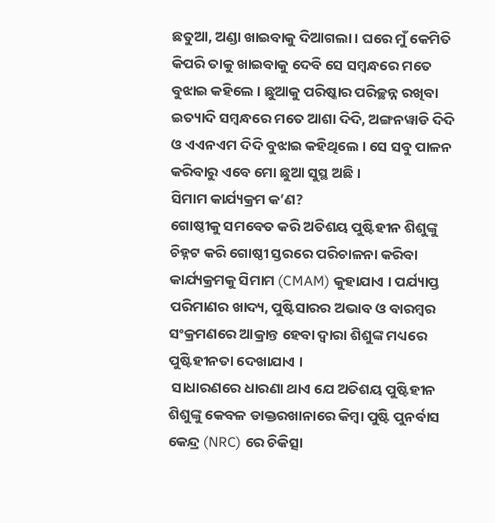ଛତୁଆ, ଅଣ୍ଡା ଖାଇବାକୁ ଦିଆଗଲା । ଘରେ ମୁଁ କେମିତି କିପରି ତାକୁ ଖାଇବାକୁ ଦେବି ସେ ସମ୍ବନ୍ଧରେ ମତେ ବୁଝାଇ କହିଲେ । ଛୁଆକୁ ପରିଷ୍କାର ପରିଚ୍ଛନ୍ନ ରଖିବା ଇତ୍ୟାଦି ସମ୍ବନ୍ଧରେ ମତେ ଆଶା ଦିଦି, ଅଙ୍ଗନୱାଡି ଦିଦି ଓ ଏଏନଏମ ଦିଦି ବୁଝାଇ କହିଥିଲେ । ସେ ସବୁ ପାଳନ କରିବାରୁ ଏବେ ମୋ ଛୁଆ ସୁସ୍ଥ ଅଛି ।
ସିମାମ କାର୍ଯ୍ୟକ୍ରମ କ’ଣ?
ଗୋଷ୍ଠୀକୁ ସମବେତ କରି ଅତିଶୟ ପୁଷ୍ଟିହୀନ ଶିଶୁଙ୍କୁ ଚିହ୍ନଟ କରି ଗୋଷ୍ଠୀ ସ୍ତରରେ ପରିଚାଳନା କରିବା କାର୍ଯ୍ୟକ୍ରମକୁ ସିମାମ (CMAM) କୁହାଯାଏ । ପର୍ଯ୍ୟାପ୍ତ ପରିମାଣର ଖାଦ୍ୟ, ପୁଷ୍ଟିସାରର ଅଭାବ ଓ ବାରମ୍ବର ସଂକ୍ରମଣରେ ଆକ୍ରାନ୍ତ ହେବା ଦ୍ୱାରା ଶିଶୁଙ୍କ ମଧ୍ୟରେ ପୁଷ୍ଟିହୀନତା ଦେଖାଯାଏ ।
 ସାଧାରଣରେ ଧାରଣା ଥାଏ ଯେ ଅତିଶୟ ପୁଷ୍ଟିହୀନ ଶିଶୁଙ୍କୁ କେବଳ ଡାକ୍ତରଖାନାରେ କିମ୍ବା ପୁଷ୍ଟି ପୁନର୍ବାସ କେନ୍ଦ୍ର (NRC) ରେ ଚିକିତ୍ସା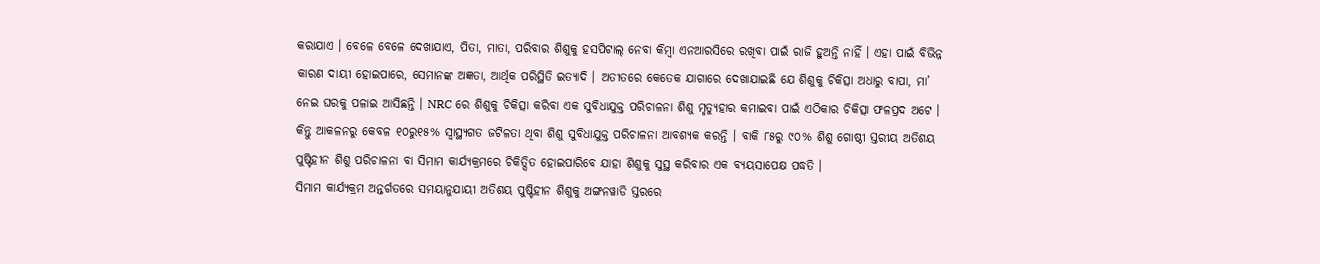କରାଯାଏ । ବେଳେ ବେଳେ ଦେଖାଯାଏ, ପିତା, ମାତା, ପରିବାର ଶିଶୁକୁ ହସପିଟାଲ୍ ନେବା କିମ୍ବା ଏନଆରସିରେ ରଖିବା ପାଇଁ ରାଜି ହୁଅନ୍ତି ନାହିଁ । ଏହା ପାଇଁ ବିଭିନ୍ନ କାରଣ ଦାୟୀ ହୋଇପାରେ, ସେମାନଙ୍କ ଅଜ୍ଞତା, ଆର୍ଥିକ ପରିସ୍ଥିତି ଇତ୍ୟାଦି । ଅତୀତରେ କେତେକ ଯାଗାରେ ଦେଖାଯାଇଛି ଯେ ଶିଶୁକୁ ଚିକିତ୍ସା ଅଧାରୁ ବାପା, ମା’ ନେଇ ଘରକୁ ପଳାଇ ଆସିଛନ୍ତି । NRC ରେ ଶିଶୁକୁ ଚିକିତ୍ସା କରିବା ଏକ ସୁବିଧାଯୁକ୍ତ ପରିଚାଳନା ଶିଶୁ ମୃତ୍ୟୁହାର କମାଇବା ପାଇଁ ଏଠିକାର ଚିକିତ୍ସା ଫଳପ୍ରଦ ଅଟେ । କିନ୍ତୁ ଆକଳନରୁ କେବଳ ୧୦ରୁ୧୫% ସ୍ୱାସ୍ଥ୍ୟଗତ ଜଟିଳତା ଥିବା ଶିଶୁ ସୁବିଧାଯୁକ୍ତ ପରିଚାଳନା ଆବଶ୍ୟକ କରନ୍ତି । ବାକି ୮୫ରୁ ୯୦% ଶିଶୁ ଗୋଷ୍ଠୀ ସ୍ତରୀୟ ଅତିଶୟ ପୁଷ୍ଟିହୀନ ଶିଶୁ ପରିଚାଳନା ବା ସିମାମ କାର୍ଯ୍ୟକ୍ରମରେ ଚିକିତ୍ସିତ ହୋଇପାରିବେ ଯାହା ଶିଶୁକୁ ସୁସ୍ଥ କରିବାର ଏକ ବ୍ୟୟସାପେକ୍ଷ ପଦ୍ଧତି ।
ସିମାମ କାର୍ଯ୍ୟକ୍ରମ ଅନ୍ତର୍ଗତରେ ସମୟାନୁଯାୟୀ ଅତିଶୟ ପୁଷ୍ଟିହୀନ ଶିଶୁକୁ ଅଙ୍ଗନୱାଡି ସ୍ତରରେ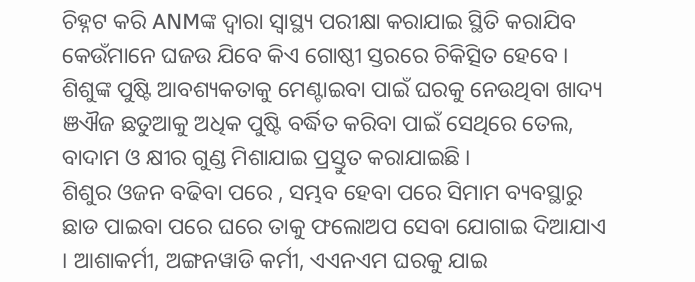ଚିହ୍ନଟ କରି ANMଙ୍କ ଦ୍ୱାରା ସ୍ୱାସ୍ଥ୍ୟ ପରୀକ୍ଷା କରାଯାଇ ସ୍ଥିତି କରାଯିବ କେଉଁମାନେ ଘଜଉ ଯିବେ କିଏ ଗୋଷ୍ଠୀ ସ୍ତରରେ ଚିକିତ୍ସିତ ହେବେ । ଶିଶୁଙ୍କ ପୁଷ୍ଟି ଆବଶ୍ୟକତାକୁ ମେଣ୍ଟାଇବା ପାଇଁ ଘରକୁ ନେଉଥିବା ଖାଦ୍ୟ ଞଐଜ ଛତୁଆକୁ ଅଧିକ ପୁଷ୍ଟି ବର୍ଦ୍ଧିତ କରିବା ପାଇଁ ସେଥିରେ ତେଲ, ବାଦାମ ଓ କ୍ଷୀର ଗୁଣ୍ଡ ମିଶାଯାଇ ପ୍ରସ୍ତୁତ କରାଯାଇଛି ।
ଶିଶୁର ଓଜନ ବଢିବା ପରେ , ସମ୍ଭବ ହେବା ପରେ ସିମାମ ବ୍ୟବସ୍ଥାରୁ ଛାଡ ପାଇବା ପରେ ଘରେ ତାକୁ ଫଲୋଅପ ସେବା ଯୋଗାଇ ଦିଆଯାଏ । ଆଶାକର୍ମୀ, ଅଙ୍ଗନୱାଡି କର୍ମୀ, ଏଏନଏମ ଘରକୁ ଯାଇ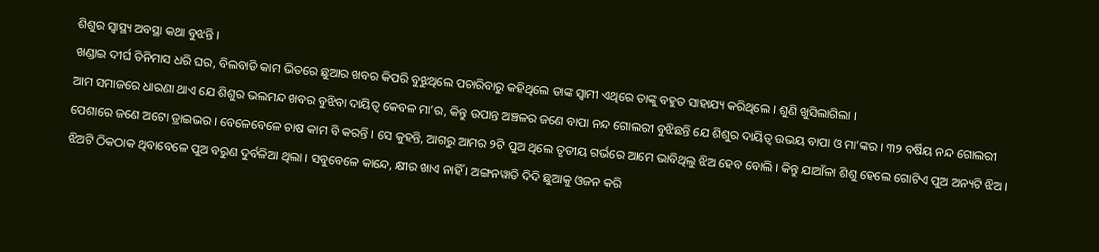ଶିଶୁର ସ୍ୱାସ୍ଥ୍ୟ ଅବସ୍ଥା କଥା ବୁଝନ୍ତି ।
ଖଣ୍ଡାଇ ଦୀର୍ଘ ତିନିମାସ ଧରି ଘର, ବିଲବାଡି କାମ ଭିତରେ ଛୁଆର ଖବର କିପରି ବୁଝୁଥିଲେ ପଚାରିବାରୁ କହିଥିଲେ ତାଙ୍କ ସ୍ୱାମୀ ଏଥିରେ ତାଙ୍କୁ ବହୁତ ସାହାଯ୍ୟ କରିଥିଲେ । ଶୁଣି ଖୁସିଲାଗିଲା ।
ଆମ ସମାଜରେ ଧାରଣା ଥାଏ ଯେ ଶିଶୁର ଭଲମନ୍ଦ ଖବର ବୁଝିବା ଦାୟିତ୍ୱ କେବଳ ମା’ର, କିନ୍ତୁ ଉପାନ୍ତ ଅଞ୍ଚଳର ଜଣେ ବାପା ନନ୍ଦ ଗୋଲରୀ ବୁଝିଛନ୍ତି ଯେ ଶିଶୁର ଦାୟିତ୍ୱ ଉଭୟ ବାପା ଓ ମା’ଙ୍କର । ୩୨ ବର୍ଷିୟ ନନ୍ଦ ଗୋଲରୀ ପେଶାରେ ଜଣେ ଅଟୋ ଡ୍ରାଇଭର । ବେଳେବେଳେ ଚାଷ କାମ ବି କରନ୍ତି । ସେ କୁହନ୍ତି, ଆଗରୁ ଆମର ୨ଟି ପୁଅ ଥିଲେ ତୃତୀୟ ଗର୍ଭରେ ଆମେ ଭାବିଥିଲୁ ଝିଅ ହେବ ବୋଲି । କିନ୍ତୁ ଯାଆଁଳା ଶିଶୁ ହେଲେ ଗୋଟିଏ ପୁଅ ଅନ୍ୟଟି ଝିଅ । ଝିଅଟି ଠିକଠାକ ଥିବାବେଳେ ପୁଅ ବରୁଣ ଦୁର୍ବଳିଆ ଥିଲା । ସବୁବେଳେ କାନ୍ଦେ, କ୍ଷୀର ଖାଏ ନାହିଁ । ଅଙ୍ଗନୱାଡି ଦିଦି ଛୁଆକୁ ଓଜନ କରି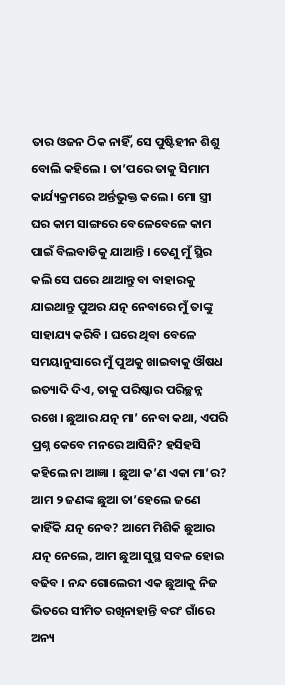ତାର ଓଜନ ଠିକ ନାହିଁ, ସେ ପୁଷ୍ଟିହୀନ ଶିଶୁ ବୋଲି କହିଲେ । ତା’ପରେ ତାକୁ ସିମାମ କାର୍ଯ୍ୟକ୍ରମରେ ଅର୍ନ୍ତଭୁକ୍ତ କଲେ । ମୋ ସ୍ତ୍ରୀ ଘର କାମ ସାଙ୍ଗରେ ବେଳେବେଳେ କାମ ପାଇଁ ବିଲବାଡିକୁ ଯାଆନ୍ତି । ତେଣୁ ମୁଁ ସ୍ଥିର କଲି ସେ ଘରେ ଥାଆନ୍ତୁ ବା ବାହାରକୁ ଯାଇଥାନ୍ତୁ ପୁଅର ଯତ୍ନ ନେବାରେ ମୁଁ ତାଙ୍କୁ ସାହାଯ୍ୟ କରିବି । ଘରେ ଥିବା ବେଳେ ସମୟାନୁସାରେ ମୁଁ ପୁଅକୁ ଖାଇବାକୁ ଔଷଧ ଇତ୍ୟାଦି ଦିଏ, ତାକୁ ପରିଷ୍କାର ପରିଚ୍ଛନ୍ନ ରଖେ । ଛୁଆର ଯତ୍ନ ମା’ ନେବା କଥା, ଏପରି ପ୍ରଶ୍ନ କେବେ ମନରେ ଆସିନି? ହସିହସି କହିଲେ ନା ଆଜ୍ଞା । ଛୁଆ କ’ଣ ଏକା ମା’ର? ଆମ ୨ ଜଣଙ୍କ ଛୁଆ ତା’ହେଲେ ଜଣେ କାହିଁକି ଯତ୍ନ ନେବ? ଆମେ ମିଶିକି ଛୁଆର ଯତ୍ନ ନେଲେ, ଆମ ଛୁଆ ସୁସ୍ଥ ସବଳ ହୋଇ ବଢିବ । ନନ୍ଦ ଗୋଲେରୀ ଏକ ଛୁଆକୁ ନିଜ ଭିତରେ ସୀମିତ ରଖିନାହାନ୍ତି ବରଂ ଗାଁରେ ଅନ୍ୟ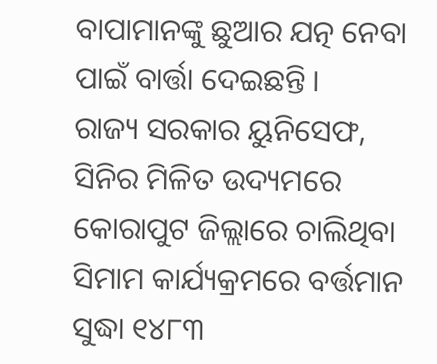ବାପାମାନଙ୍କୁ ଛୁଆର ଯତ୍ନ ନେବା ପାଇଁ ବାର୍ତ୍ତା ଦେଇଛନ୍ତି ।
ରାଜ୍ୟ ସରକାର ୟୁନିସେଫ, ସିନିର ମିଳିତ ଉଦ୍ୟମରେ କୋରାପୁଟ ଜିଲ୍ଲାରେ ଚାଲିଥିବା ସିମାମ କାର୍ଯ୍ୟକ୍ରମରେ ବର୍ତ୍ତମାନ ସୁଦ୍ଧା ୧୪୮୩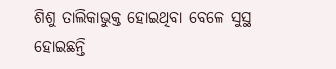ଶିଶୁ ତାଲିକାଭୁକ୍ତ ହୋଇଥିବା ବେଳେ ସୁସ୍ଥ ହୋଇଛନ୍ତି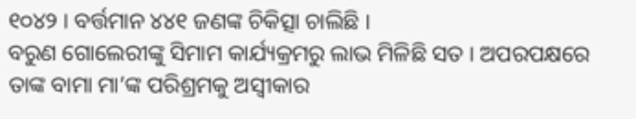୧୦୪୨ । ବର୍ତ୍ତମାନ ୪୪୧ ଜଣଙ୍କ ଚିକିତ୍ସା ଚାଲିଛି ।
ବରୁଣ ଗୋଲେରୀଙ୍କୁ ସିମାମ କାର୍ଯ୍ୟକ୍ରମରୁ ଲାଭ ମିଳିଛି ସତ । ଅପରପକ୍ଷରେ ତାଙ୍କ ବାମା ମା’ଙ୍କ ପରିଶ୍ରମକୁ ଅସ୍ୱୀକାର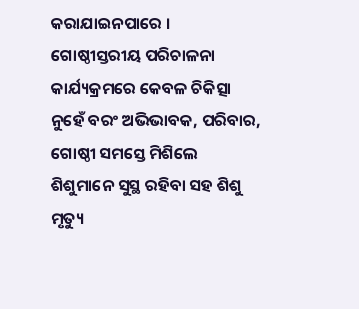କରାଯାଇନପାରେ । ଗୋଷ୍ଠୀସ୍ତରୀୟ ପରିଚାଳନା କାର୍ଯ୍ୟକ୍ରମରେ କେବଳ ଚିକିତ୍ସା ନୁହେଁ ବରଂ ଅଭିଭାବକ, ପରିବାର, ଗୋଷ୍ଠୀ ସମସ୍ତେ ମିଶିଲେ ଶିଶୁମାନେ ସୁସ୍ଥ ରହିବା ସହ ଶିଶୁ ମୃତ୍ୟୁ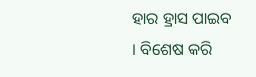ହାର ହ୍ରାସ ପାଇବ । ବିଶେଷ କରି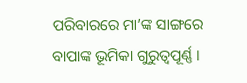ପରିବାରରେ ମା’ଙ୍କ ସାଙ୍ଗରେ ବାପାଙ୍କ ଭୂମିକା ଗୁରୁତ୍ୱପୂର୍ଣ୍ଣ ।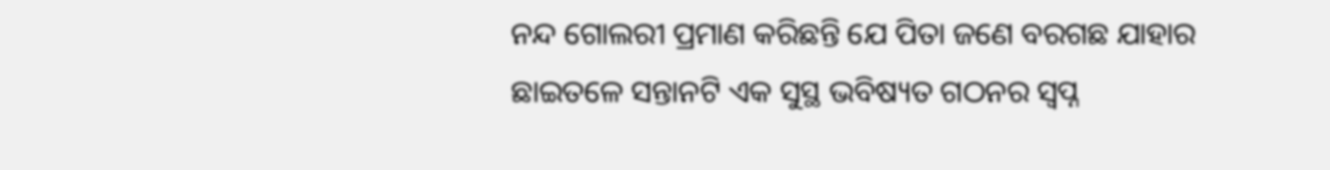ନନ୍ଦ ଗୋଲରୀ ପ୍ରମାଣ କରିଛନ୍ତି ଯେ ପିତା ଜଣେ ବରଗଛ ଯାହାର ଛାଇତଳେ ସନ୍ତାନଟି ଏକ ସୁସ୍ଥ ଭବିଷ୍ୟତ ଗଠନର ସ୍ୱପ୍ନ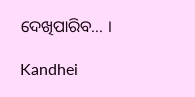ଦେଖିପାରିବ… ।

Kandhei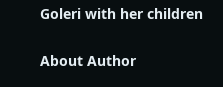Goleri with her children

About Author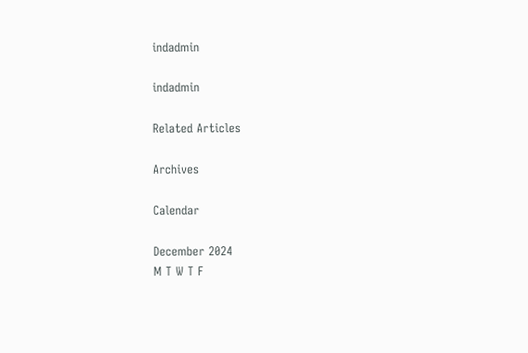indadmin

indadmin

Related Articles

Archives

Calendar

December 2024
M T W T F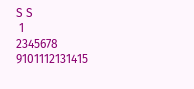S S
 1
2345678
9101112131415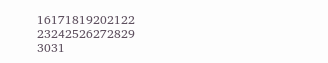16171819202122
23242526272829
3031